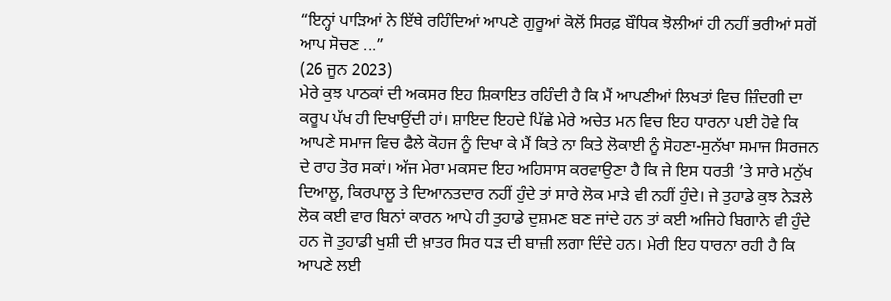“ਇਨ੍ਹਾਂ ਪਾੜਿਆਂ ਨੇ ਇੱਥੇ ਰਹਿੰਦਿਆਂ ਆਪਣੇ ਗੁਰੂਆਂ ਕੋਲੋਂ ਸਿਰਫ਼ ਬੌਧਿਕ ਝੋਲੀਆਂ ਹੀ ਨਹੀਂ ਭਰੀਆਂ ਸਗੋਂ ਆਪ ਸੋਚਣ ...”
(26 ਜੂਨ 2023)
ਮੇਰੇ ਕੁਝ ਪਾਠਕਾਂ ਦੀ ਅਕਸਰ ਇਹ ਸ਼ਿਕਾਇਤ ਰਹਿੰਦੀ ਹੈ ਕਿ ਮੈਂ ਆਪਣੀਆਂ ਲਿਖਤਾਂ ਵਿਚ ਜ਼ਿੰਦਗੀ ਦਾ ਕਰੂਪ ਪੱਖ ਹੀ ਦਿਖਾਉਂਦੀ ਹਾਂ। ਸ਼ਾਇਦ ਇਹਦੇ ਪਿੱਛੇ ਮੇਰੇ ਅਚੇਤ ਮਨ ਵਿਚ ਇਹ ਧਾਰਨਾ ਪਈ ਹੋਵੇ ਕਿ ਆਪਣੇ ਸਮਾਜ ਵਿਚ ਫੈਲੇ ਕੋਹਜ ਨੂੰ ਦਿਖਾ ਕੇ ਮੈਂ ਕਿਤੇ ਨਾ ਕਿਤੇ ਲੋਕਾਈ ਨੂੰ ਸੋਹਣਾ-ਸੁਨੱਖਾ ਸਮਾਜ ਸਿਰਜਨ ਦੇ ਰਾਹ ਤੋਰ ਸਕਾਂ। ਅੱਜ ਮੇਰਾ ਮਕਸਦ ਇਹ ਅਹਿਸਾਸ ਕਰਵਾਉਣਾ ਹੈ ਕਿ ਜੇ ਇਸ ਧਰਤੀ ’ਤੇ ਸਾਰੇ ਮਨੁੱਖ ਦਿਆਲੂ, ਕਿਰਪਾਲੂ ਤੇ ਦਿਆਨਤਦਾਰ ਨਹੀਂ ਹੁੰਦੇ ਤਾਂ ਸਾਰੇ ਲੋਕ ਮਾੜੇ ਵੀ ਨਹੀਂ ਹੁੰਦੇ। ਜੇ ਤੁਹਾਡੇ ਕੁਝ ਨੇੜਲੇ ਲੋਕ ਕਈ ਵਾਰ ਬਿਨਾਂ ਕਾਰਨ ਆਪੇ ਹੀ ਤੁਹਾਡੇ ਦੁਸ਼ਮਣ ਬਣ ਜਾਂਦੇ ਹਨ ਤਾਂ ਕਈ ਅਜਿਹੇ ਬਿਗਾਨੇ ਵੀ ਹੁੰਦੇ ਹਨ ਜੋ ਤੁਹਾਡੀ ਖੁਸ਼ੀ ਦੀ ਖ਼ਾਤਰ ਸਿਰ ਧੜ ਦੀ ਬਾਜ਼ੀ ਲਗਾ ਦਿੰਦੇ ਹਨ। ਮੇਰੀ ਇਹ ਧਾਰਨਾ ਰਹੀ ਹੈ ਕਿ ਆਪਣੇ ਲਈ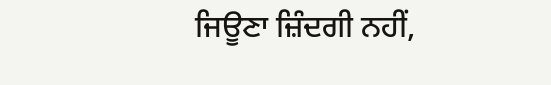ਜਿਊਣਾ ਜ਼ਿੰਦਗੀ ਨਹੀਂ,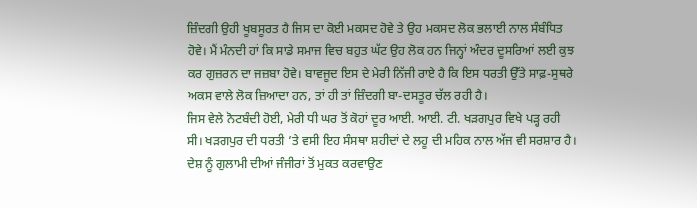ਜ਼ਿੰਦਗੀ ਉਹੀ ਖੂਬਸੂਰਤ ਹੈ ਜਿਸ ਦਾ ਕੋਈ ਮਕਸਦ ਹੋਵੇ ਤੇ ਉਹ ਮਕਸਦ ਲੋਕ ਭਲਾਈ ਨਾਲ ਸੰਬੰਧਿਤ ਹੋਵੇ। ਮੈਂ ਮੰਨਦੀ ਹਾਂ ਕਿ ਸਾਡੇ ਸਮਾਜ ਵਿਚ ਬਹੁਤ ਘੱਟ ਉਹ ਲੋਕ ਹਨ ਜਿਨ੍ਹਾਂ ਅੰਦਰ ਦੂਸਰਿਆਂ ਲਈ ਕੁਝ ਕਰ ਗੁਜ਼ਰਨ ਦਾ ਜਜ਼ਬਾ ਹੋਵੇ। ਬਾਵਜੂਦ ਇਸ ਦੇ ਮੇਰੀ ਨਿੱਜੀ ਰਾਏ ਹੈ ਕਿ ਇਸ ਧਰਤੀ ਉੱਤੇ ਸਾਫ਼-ਸੁਥਰੇ ਅਕਸ ਵਾਲੇ ਲੋਕ ਜ਼ਿਆਦਾ ਹਨ, ਤਾਂ ਹੀ ਤਾਂ ਜ਼ਿੰਦਗੀ ਬਾ-ਦਸਤੂਰ ਚੱਲ ਰਹੀ ਹੈ।
ਜਿਸ ਵੇਲੇ ਨੋਟਬੰਦੀ ਹੋਈ, ਮੇਰੀ ਧੀ ਘਰ ਤੋਂ ਕੋਹਾਂ ਦੂਰ ਆਈ. ਆਈ. ਟੀ. ਖੜਗਪੁਰ ਵਿਖੇ ਪੜ੍ਹ ਰਹੀ ਸੀ। ਖੜਗਪੁਰ ਦੀ ਧਰਤੀ ’ਤੇ ਵਸੀ ਇਹ ਸੰਸਥਾ ਸ਼ਹੀਦਾਂ ਦੇ ਲਹੂ ਦੀ ਮਹਿਕ ਨਾਲ ਅੱਜ ਵੀ ਸਰਸ਼ਾਰ ਹੈ। ਦੇਸ਼ ਨੂੰ ਗੁਲਾਮੀ ਦੀਆਂ ਜੰਜੀਰਾਂ ਤੋਂ ਮੁਕਤ ਕਰਵਾਉਣ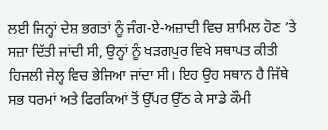ਲਈ ਜਿਨ੍ਹਾਂ ਦੇਸ਼ ਭਗਤਾਂ ਨੂੰ ਜੰਗ-ਏ-ਅਜ਼ਾਦੀ ਵਿਚ ਸ਼ਾਮਿਲ ਹੋਣ ’ਤੇ ਸਜ਼ਾ ਦਿੱਤੀ ਜਾਂਦੀ ਸੀ, ਉਨ੍ਹਾਂ ਨੂੰ ਖੜਗਪੁਰ ਵਿਖੇ ਸਥਾਪਤ ਕੀਤੀ ਹਿਜਲੀ ਜੇਲ੍ਹ ਵਿਚ ਭੇਜਿਆ ਜਾਂਦਾ ਸੀ। ਇਹ ਉਹ ਸਥਾਨ ਹੈ ਜਿੱਥੇ ਸਭ ਧਰਮਾਂ ਅਤੇ ਫਿਰਕਿਆਂ ਤੋਂ ਉੱਪਰ ਉੱਠ ਕੇ ਸਾਡੇ ਕੌਮੀ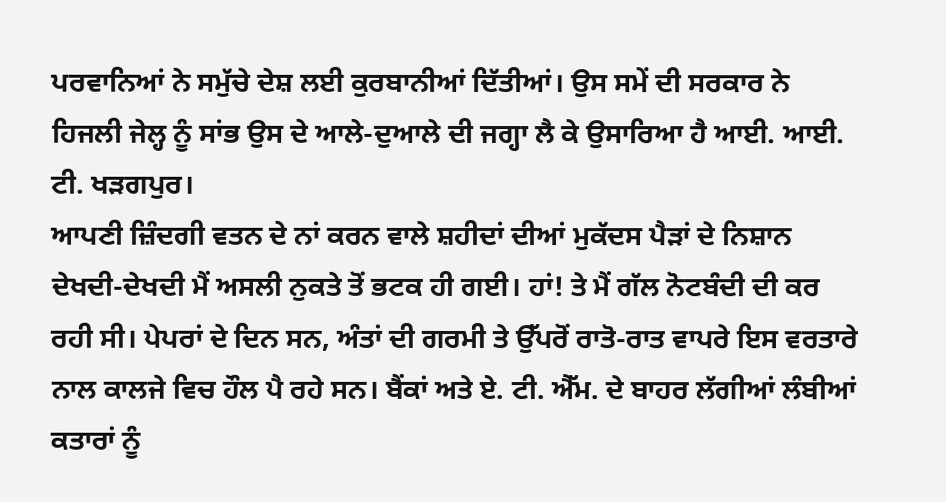ਪਰਵਾਨਿਆਂ ਨੇ ਸਮੁੱਚੇ ਦੇਸ਼ ਲਈ ਕੁਰਬਾਨੀਆਂ ਦਿੱਤੀਆਂ। ਉਸ ਸਮੇਂ ਦੀ ਸਰਕਾਰ ਨੇ ਹਿਜਲੀ ਜੇਲ੍ਹ ਨੂੰ ਸਾਂਭ ਉਸ ਦੇ ਆਲੇ-ਦੁਆਲੇ ਦੀ ਜਗ੍ਹਾ ਲੈ ਕੇ ਉਸਾਰਿਆ ਹੈ ਆਈ. ਆਈ. ਟੀ. ਖੜਗਪੁਰ।
ਆਪਣੀ ਜ਼ਿੰਦਗੀ ਵਤਨ ਦੇ ਨਾਂ ਕਰਨ ਵਾਲੇ ਸ਼ਹੀਦਾਂ ਦੀਆਂ ਮੁਕੱਦਸ ਪੈੜਾਂ ਦੇ ਨਿਸ਼ਾਨ ਦੇਖਦੀ-ਦੇਖਦੀ ਮੈਂ ਅਸਲੀ ਨੁਕਤੇ ਤੋਂ ਭਟਕ ਹੀ ਗਈ। ਹਾਂ! ਤੇ ਮੈਂ ਗੱਲ ਨੋਟਬੰਦੀ ਦੀ ਕਰ ਰਹੀ ਸੀ। ਪੇਪਰਾਂ ਦੇ ਦਿਨ ਸਨ, ਅੰਤਾਂ ਦੀ ਗਰਮੀ ਤੇ ਉੱਪਰੋਂ ਰਾਤੋ-ਰਾਤ ਵਾਪਰੇ ਇਸ ਵਰਤਾਰੇ ਨਾਲ ਕਾਲਜੇ ਵਿਚ ਹੌਲ ਪੈ ਰਹੇ ਸਨ। ਬੈਂਕਾਂ ਅਤੇ ਏ. ਟੀ. ਐੱਮ. ਦੇ ਬਾਹਰ ਲੱਗੀਆਂ ਲੰਬੀਆਂ ਕਤਾਰਾਂ ਨੂੰ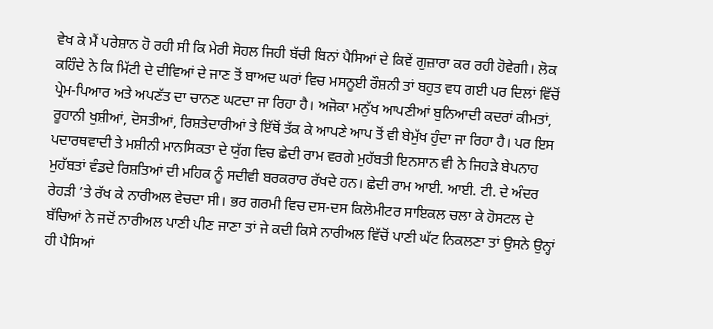ਵੇਖ ਕੇ ਮੈਂ ਪਰੇਸ਼ਾਨ ਹੋ ਰਹੀ ਸੀ ਕਿ ਮੇਰੀ ਸੋਹਲ ਜਿਹੀ ਬੱਚੀ ਬਿਨਾਂ ਪੈਸਿਆਂ ਦੇ ਕਿਵੇਂ ਗੁਜ਼ਾਰਾ ਕਰ ਰਹੀ ਹੋਵੇਗੀ। ਲੋਕ ਕਹਿੰਦੇ ਨੇ ਕਿ ਮਿੱਟੀ ਦੇ ਦੀਵਿਆਂ ਦੇ ਜਾਣ ਤੋਂ ਬਾਅਦ ਘਰਾਂ ਵਿਚ ਮਸਨੂਈ ਰੌਸ਼ਨੀ ਤਾਂ ਬਹੁਤ ਵਧ ਗਈ ਪਰ ਦਿਲਾਂ ਵਿੱਚੋਂ ਪ੍ਰੇਮ-ਪਿਆਰ ਅਤੇ ਅਪਣੱਤ ਦਾ ਚਾਨਣ ਘਟਦਾ ਜਾ ਰਿਹਾ ਹੈ। ਅਜੋਕਾ ਮਨੁੱਖ ਆਪਣੀਆਂ ਬੁਨਿਆਦੀ ਕਦਰਾਂ ਕੀਮਤਾਂ, ਰੂਹਾਨੀ ਖੁਸ਼ੀਆਂ, ਦੋਸਤੀਆਂ, ਰਿਸ਼ਤੇਦਾਰੀਆਂ ਤੇ ਇੱਥੋਂ ਤੱਕ ਕੇ ਆਪਣੇ ਆਪ ਤੋਂ ਵੀ ਬੇਮੁੱਖ ਹੁੰਦਾ ਜਾ ਰਿਹਾ ਹੈ। ਪਰ ਇਸ ਪਦਾਰਥਵਾਦੀ ਤੇ ਮਸ਼ੀਨੀ ਮਾਨਸਿਕਤਾ ਦੇ ਯੁੱਗ ਵਿਚ ਛੇਦੀ ਰਾਮ ਵਰਗੇ ਮੁਹੱਬਤੀ ਇਨਸਾਨ ਵੀ ਨੇ ਜਿਹੜੇ ਬੇਪਨਾਹ ਮੁਹੱਬਤਾਂ ਵੰਡਦੇ ਰਿਸ਼ਤਿਆਂ ਦੀ ਮਹਿਕ ਨੂੰ ਸਦੀਵੀ ਬਰਕਰਾਰ ਰੱਖਦੇ ਹਨ। ਛੇਦੀ ਰਾਮ ਆਈ. ਆਈ. ਟੀ. ਦੇ ਅੰਦਰ ਰੇਹੜੀ ’ਤੇ ਰੱਖ ਕੇ ਨਾਰੀਅਲ ਵੇਚਦਾ ਸੀ। ਭਰ ਗਰਮੀ ਵਿਚ ਦਸ-ਦਸ ਕਿਲੋਮੀਟਰ ਸਾਇਕਲ ਚਲਾ ਕੇ ਹੋਸਟਲ ਦੇ ਬੱਚਿਆਂ ਨੇ ਜਦੋਂ ਨਾਰੀਅਲ ਪਾਣੀ ਪੀਣ ਜਾਣਾ ਤਾਂ ਜੇ ਕਦੀ ਕਿਸੇ ਨਾਰੀਅਲ ਵਿੱਚੋਂ ਪਾਣੀ ਘੱਟ ਨਿਕਲਣਾ ਤਾਂ ਉਸਨੇ ਉਨ੍ਹਾਂ ਹੀ ਪੈਸਿਆਂ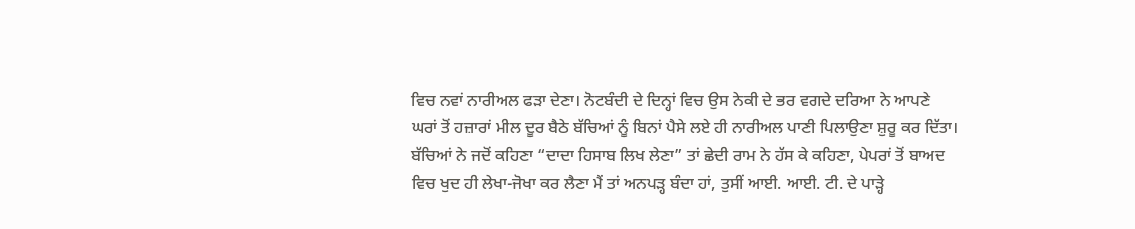ਵਿਚ ਨਵਾਂ ਨਾਰੀਅਲ ਫੜਾ ਦੇਣਾ। ਨੋਟਬੰਦੀ ਦੇ ਦਿਨ੍ਹਾਂ ਵਿਚ ਉਸ ਨੇਕੀ ਦੇ ਭਰ ਵਗਦੇ ਦਰਿਆ ਨੇ ਆਪਣੇ ਘਰਾਂ ਤੋਂ ਹਜ਼ਾਰਾਂ ਮੀਲ ਦੂਰ ਬੈਠੇ ਬੱਚਿਆਂ ਨੂੰ ਬਿਨਾਂ ਪੈਸੇ ਲਏ ਹੀ ਨਾਰੀਅਲ ਪਾਣੀ ਪਿਲਾਉਣਾ ਸ਼ੁਰੂ ਕਰ ਦਿੱਤਾ। ਬੱਚਿਆਂ ਨੇ ਜਦੋਂ ਕਹਿਣਾ “ਦਾਦਾ ਹਿਸਾਬ ਲਿਖ ਲੇਣਾ” ਤਾਂ ਛੇਦੀ ਰਾਮ ਨੇ ਹੱਸ ਕੇ ਕਹਿਣਾ, ਪੇਪਰਾਂ ਤੋਂ ਬਾਅਦ ਵਿਚ ਖੁਦ ਹੀ ਲੇਖਾ-ਜੋਖਾ ਕਰ ਲੈਣਾ ਮੈਂ ਤਾਂ ਅਨਪੜ੍ਹ ਬੰਦਾ ਹਾਂ, ਤੁਸੀਂ ਆਈ. ਆਈ. ਟੀ. ਦੇ ਪਾੜ੍ਹੇ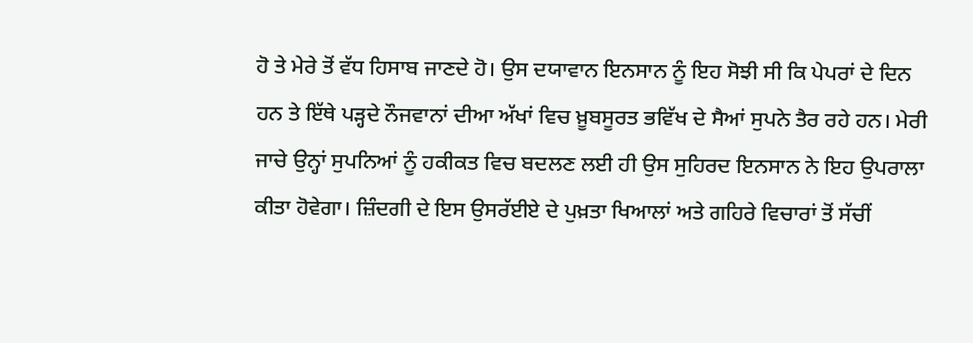ਹੋ ਤੇ ਮੇਰੇ ਤੋਂ ਵੱਧ ਹਿਸਾਬ ਜਾਣਦੇ ਹੋ। ਉਸ ਦਯਾਵਾਨ ਇਨਸਾਨ ਨੂੰ ਇਹ ਸੋਝੀ ਸੀ ਕਿ ਪੇਪਰਾਂ ਦੇ ਦਿਨ ਹਨ ਤੇ ਇੱਥੇ ਪੜ੍ਹਦੇ ਨੌਜਵਾਨਾਂ ਦੀਆ ਅੱਖਾਂ ਵਿਚ ਖ਼ੂਬਸੂਰਤ ਭਵਿੱਖ ਦੇ ਸੈਆਂ ਸੁਪਨੇ ਤੈਰ ਰਹੇ ਹਨ। ਮੇਰੀ ਜਾਚੇ ਉਨ੍ਹਾਂ ਸੁਪਨਿਆਂ ਨੂੰ ਹਕੀਕਤ ਵਿਚ ਬਦਲਣ ਲਈ ਹੀ ਉਸ ਸੁਹਿਰਦ ਇਨਸਾਨ ਨੇ ਇਹ ਉਪਰਾਲਾ ਕੀਤਾ ਹੋਵੇਗਾ। ਜ਼ਿੰਦਗੀ ਦੇ ਇਸ ਉਸਰੱਈਏ ਦੇ ਪੁਖ਼ਤਾ ਖਿਆਲਾਂ ਅਤੇ ਗਹਿਰੇ ਵਿਚਾਰਾਂ ਤੋਂ ਸੱਚੀਂ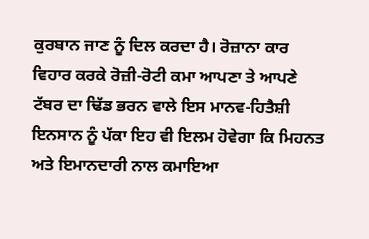ਕੁਰਬਾਨ ਜਾਣ ਨੂੰ ਦਿਲ ਕਰਦਾ ਹੈ। ਰੋਜ਼ਾਨਾ ਕਾਰ ਵਿਹਾਰ ਕਰਕੇ ਰੋਜ਼ੀ-ਰੋਟੀ ਕਮਾ ਆਪਣਾ ਤੇ ਆਪਣੇ ਟੱਬਰ ਦਾ ਢਿੱਡ ਭਰਨ ਵਾਲੇ ਇਸ ਮਾਨਵ-ਹਿਤੈਸ਼ੀ ਇਨਸਾਨ ਨੂੰ ਪੱਕਾ ਇਹ ਵੀ ਇਲਮ ਹੋਵੇਗਾ ਕਿ ਮਿਹਨਤ ਅਤੇ ਇਮਾਨਦਾਰੀ ਨਾਲ ਕਮਾਇਆ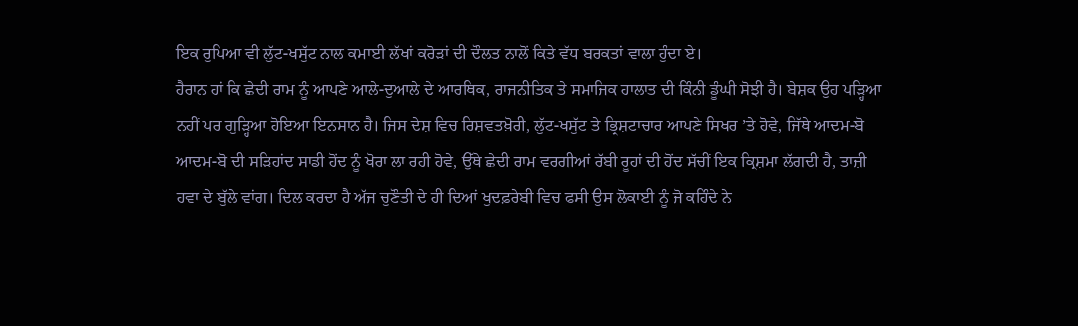ਇਕ ਰੁਪਿਆ ਵੀ ਲੁੱਟ-ਖਸੁੱਟ ਨਾਲ ਕਮਾਈ ਲੱਖਾਂ ਕਰੋੜਾਂ ਦੀ ਦੌਲਤ ਨਾਲੋਂ ਕਿਤੇ ਵੱਧ ਬਰਕਤਾਂ ਵਾਲਾ ਹੁੰਦਾ ਏ।
ਹੈਰਾਨ ਹਾਂ ਕਿ ਛੇਦੀ ਰਾਮ ਨੂੰ ਆਪਣੇ ਆਲੇ-ਦੁਆਲੇ ਦੇ ਆਰਥਿਕ, ਰਾਜਨੀਤਿਕ ਤੇ ਸਮਾਜਿਕ ਹਾਲਾਤ ਦੀ ਕਿੰਨੀ ਡੂੰਘੀ ਸੋਝੀ ਹੈ। ਬੇਸ਼ਕ ਉਹ ਪੜ੍ਹਿਆ ਨਹੀਂ ਪਰ ਗੁੜ੍ਹਿਆ ਹੋਇਆ ਇਨਸਾਨ ਹੈ। ਜਿਸ ਦੇਸ਼ ਵਿਚ ਰਿਸ਼ਵਤਖ਼ੋਰੀ, ਲੁੱਟ-ਖਸੁੱਟ ਤੇ ਭ੍ਰਿਸ਼ਟਾਚਾਰ ਆਪਣੇ ਸਿਖਰ ’ਤੇ ਹੋਵੇ, ਜਿੱਥੇ ਆਦਮ-ਬੋ ਆਦਮ-ਬੋ ਦੀ ਸੜਿਹਾਂਦ ਸਾਡੀ ਹੋਂਦ ਨੂੰ ਖੋਰਾ ਲਾ ਰਹੀ ਹੋਵੇ, ਉੱਥੇ ਛੇਦੀ ਰਾਮ ਵਰਗੀਆਂ ਰੱਬੀ ਰੂਹਾਂ ਦੀ ਹੋਂਦ ਸੱਚੀਂ ਇਕ ਕ੍ਰਿਸ਼ਮਾ ਲੱਗਦੀ ਹੈ, ਤਾਜ਼ੀ ਹਵਾ ਦੇ ਬੁੱਲੇ ਵਾਂਗ। ਦਿਲ ਕਰਦਾ ਹੈ ਅੱਜ ਚੁਣੌਤੀ ਦੇ ਹੀ ਦਿਆਂ ਖੁਦਫ਼ਰੇਬੀ ਵਿਚ ਫਸੀ ਉਸ ਲੋਕਾਈ ਨੂੰ ਜੋ ਕਹਿੰਦੇ ਨੇ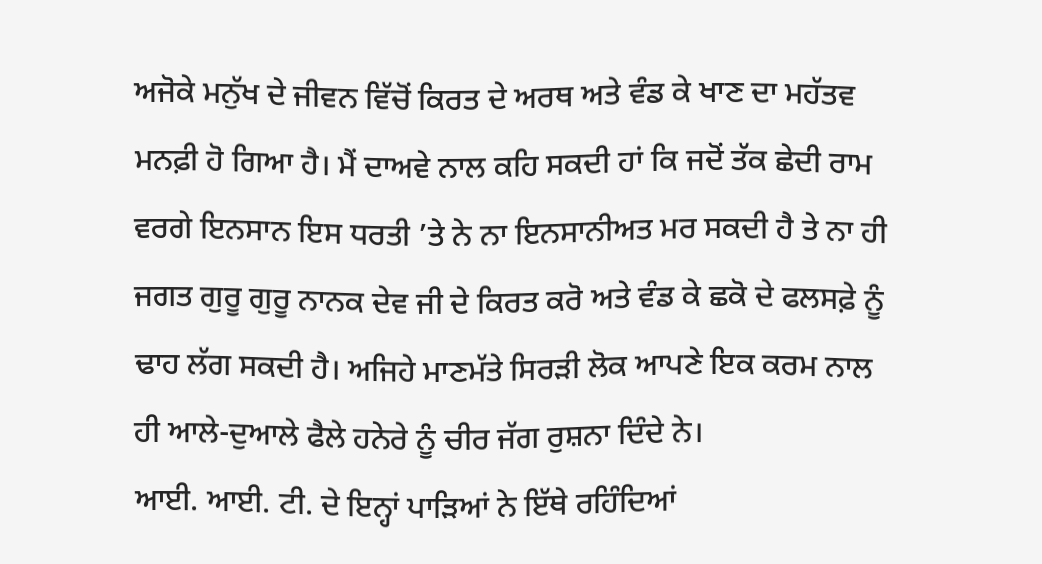ਅਜੋਕੇ ਮਨੁੱਖ ਦੇ ਜੀਵਨ ਵਿੱਚੋਂ ਕਿਰਤ ਦੇ ਅਰਥ ਅਤੇ ਵੰਡ ਕੇ ਖਾਣ ਦਾ ਮਹੱਤਵ ਮਨਫ਼ੀ ਹੋ ਗਿਆ ਹੈ। ਮੈਂ ਦਾਅਵੇ ਨਾਲ ਕਹਿ ਸਕਦੀ ਹਾਂ ਕਿ ਜਦੋਂ ਤੱਕ ਛੇਦੀ ਰਾਮ ਵਰਗੇ ਇਨਸਾਨ ਇਸ ਧਰਤੀ ’ਤੇ ਨੇ ਨਾ ਇਨਸਾਨੀਅਤ ਮਰ ਸਕਦੀ ਹੈ ਤੇ ਨਾ ਹੀ ਜਗਤ ਗੁਰੂ ਗੁਰੂ ਨਾਨਕ ਦੇਵ ਜੀ ਦੇ ਕਿਰਤ ਕਰੋ ਅਤੇ ਵੰਡ ਕੇ ਛਕੋ ਦੇ ਫਲਸਫ਼ੇ ਨੂੰ ਢਾਹ ਲੱਗ ਸਕਦੀ ਹੈ। ਅਜਿਹੇ ਮਾਣਮੱਤੇ ਸਿਰੜੀ ਲੋਕ ਆਪਣੇ ਇਕ ਕਰਮ ਨਾਲ ਹੀ ਆਲੇ-ਦੁਆਲੇ ਫੈਲੇ ਹਨੇਰੇ ਨੂੰ ਚੀਰ ਜੱਗ ਰੁਸ਼ਨਾ ਦਿੰਦੇ ਨੇ।
ਆਈ. ਆਈ. ਟੀ. ਦੇ ਇਨ੍ਹਾਂ ਪਾੜਿਆਂ ਨੇ ਇੱਥੇ ਰਹਿੰਦਿਆਂ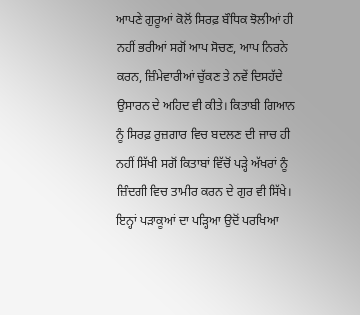ਆਪਣੇ ਗੁਰੂਆਂ ਕੋਲੋਂ ਸਿਰਫ਼ ਬੌਧਿਕ ਝੋਲੀਆਂ ਹੀ ਨਹੀਂ ਭਰੀਆਂ ਸਗੋਂ ਆਪ ਸੋਚਣ, ਆਪ ਨਿਰਨੇ ਕਰਨ, ਜ਼ਿੰਮੇਵਾਰੀਆਂ ਚੁੱਕਣ ਤੇ ਨਵੇਂ ਦਿਸਹੱਦੇ ਉਸਾਰਨ ਦੇ ਅਹਿਦ ਵੀ ਕੀਤੇ। ਕਿਤਾਬੀ ਗਿਆਨ ਨੂੰ ਸਿਰਫ਼ ਰੁਜ਼ਗਾਰ ਵਿਚ ਬਦਲਣ ਦੀ ਜਾਚ ਹੀ ਨਹੀਂ ਸਿੱਖੀ ਸਗੋਂ ਕਿਤਾਬਾਂ ਵਿੱਚੋਂ ਪੜ੍ਹੇ ਅੱਖਰਾਂ ਨੂੰ ਜ਼ਿੰਦਗੀ ਵਿਚ ਤਾਮੀਰ ਕਰਨ ਦੇ ਗੁਰ ਵੀ ਸਿੱਖੇ।
ਇਨ੍ਹਾਂ ਪੜਾਕੂਆਂ ਦਾ ਪੜ੍ਹਿਆ ਉਦੋਂ ਪਰਖਿਆ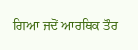ਗਿਆ ਜਦੋਂ ਆਰਥਿਕ ਤੌਰ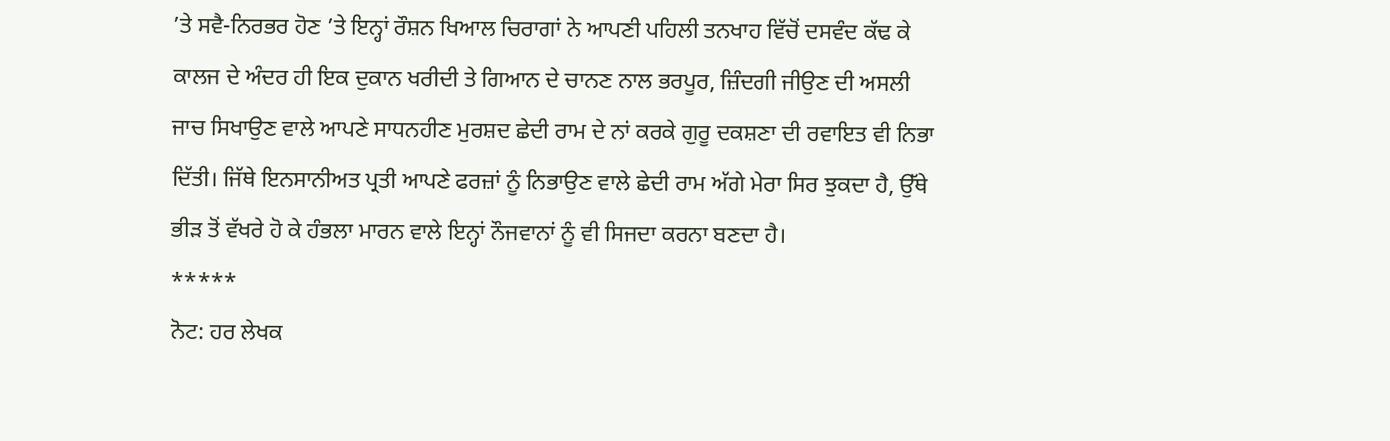’ਤੇ ਸਵੈ-ਨਿਰਭਰ ਹੋਣ ’ਤੇ ਇਨ੍ਹਾਂ ਰੌਸ਼ਨ ਖਿਆਲ ਚਿਰਾਗਾਂ ਨੇ ਆਪਣੀ ਪਹਿਲੀ ਤਨਖਾਹ ਵਿੱਚੋਂ ਦਸਵੰਦ ਕੱਢ ਕੇ ਕਾਲਜ ਦੇ ਅੰਦਰ ਹੀ ਇਕ ਦੁਕਾਨ ਖਰੀਦੀ ਤੇ ਗਿਆਨ ਦੇ ਚਾਨਣ ਨਾਲ ਭਰਪੂਰ, ਜ਼ਿੰਦਗੀ ਜੀਉਣ ਦੀ ਅਸਲੀ ਜਾਚ ਸਿਖਾਉਣ ਵਾਲੇ ਆਪਣੇ ਸਾਧਨਹੀਣ ਮੁਰਸ਼ਦ ਛੇਦੀ ਰਾਮ ਦੇ ਨਾਂ ਕਰਕੇ ਗੁਰੂ ਦਕਸ਼ਣਾ ਦੀ ਰਵਾਇਤ ਵੀ ਨਿਭਾ ਦਿੱਤੀ। ਜਿੱਥੇ ਇਨਸਾਨੀਅਤ ਪ੍ਰਤੀ ਆਪਣੇ ਫਰਜ਼ਾਂ ਨੂੰ ਨਿਭਾਉਣ ਵਾਲੇ ਛੇਦੀ ਰਾਮ ਅੱਗੇ ਮੇਰਾ ਸਿਰ ਝੁਕਦਾ ਹੈ, ਉੱਥੇ ਭੀੜ ਤੋਂ ਵੱਖਰੇ ਹੋ ਕੇ ਹੰਭਲਾ ਮਾਰਨ ਵਾਲੇ ਇਨ੍ਹਾਂ ਨੌਜਵਾਨਾਂ ਨੂੰ ਵੀ ਸਿਜਦਾ ਕਰਨਾ ਬਣਦਾ ਹੈ।
*****
ਨੋਟ: ਹਰ ਲੇਖਕ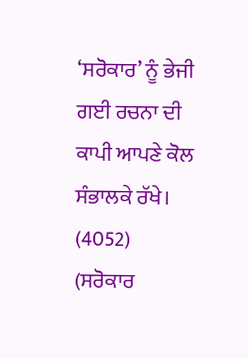‘ਸਰੋਕਾਰ’ ਨੂੰ ਭੇਜੀ ਗਈ ਰਚਨਾ ਦੀ ਕਾਪੀ ਆਪਣੇ ਕੋਲ ਸੰਭਾਲਕੇ ਰੱਖੇ।
(4052)
(ਸਰੋਕਾਰ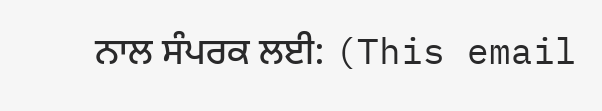ਨਾਲ ਸੰਪਰਕ ਲਈ: (This email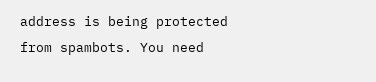address is being protected from spambots. You need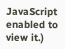JavaScript enabled to view it.)